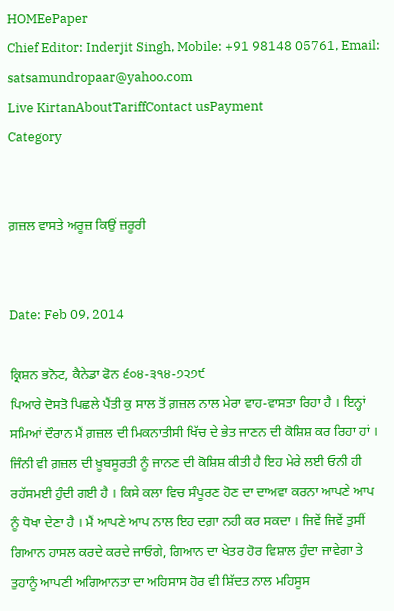HOMEePaper
Chief Editor: Inderjit Singh, Mobile: +91 98148 05761, Email: satsamundropaar@yahoo.com
Live KirtanAboutTariffContact usPayment
Category


ਗ਼ਜ਼ਲ ਵਾਸਤੇ ਅਰੂਜ਼ ਕਿਉਂ ਜ਼ਰੂਰੀ


Date: Feb 09, 2014

ਕ੍ਰਿਸ਼ਨ ਭਨੋਟ, ਕੈਨੇਡਾ ਫੋਨ ੬੦੪-੩੧੪-੭੨੭੯
ਪਿਆਰੇ ਦੋਸਤੋ ਪਿਛਲੇ ਪੈਂਤੀ ਕੁ ਸਾਲ ਤੋਂ ਗ਼ਜ਼ਲ ਨਾਲ ਮੇਰਾ ਵਾਹ-ਵਾਸਤਾ ਰਿਹਾ ਹੈ । ਇਨ੍ਹਾਂ ਸਮਿਆਂ ਦੌਰਾਨ ਮੈਂ ਗ਼ਜ਼ਲ ਦੀ ਮਿਕਨਾਤੀਸੀ ਖਿੱਚ ਦੇ ਭੇਤ ਜਾਣਨ ਦੀ ਕੋਸ਼ਿਸ਼ ਕਰ ਰਿਹਾ ਹਾਂ । ਜਿੰਨੀ ਵੀ ਗ਼ਜ਼ਲ ਦੀ ਖ਼ੂਬਸੂਰਤੀ ਨੂੰ ਜਾਨਣ ਦੀ ਕੋਸ਼ਿਸ਼ ਕੀਤੀ ਹੈ ਇਹ ਮੇਰੇ ਲਈ ਓਨੀ ਹੀ ਰਹੱਸਮਈ ਹੁੰਦੀ ਗਈ ਹੈ । ਕਿਸੇ ਕਲਾ ਵਿਚ ਸੰਪੂਰਣ ਹੋਣ ਦਾ ਦਾਅਵਾ ਕਰਨਾ ਆਪਣੇ ਆਪ ਨੂੰ ਧੋਖਾ ਦੇਣਾ ਹੈ । ਮੈਂ ਆਪਣੇ ਆਪ ਨਾਲ ਇਹ ਦਗ਼ਾ ਨਹੀ ਕਰ ਸਕਦਾ । ਜਿਵੇਂ ਜਿਵੇਂ ਤੁਸੀਂ ਗਿਆਨ ਹਾਸਲ ਕਰਦੇ ਕਰਦੇ ਜਾਓਗੇ, ਗਿਆਨ ਦਾ ਖੇਤਰ ਹੋਰ ਵਿਸ਼ਾਲ ਹੁੰਦਾ ਜਾਵੇਗਾ ਤੇ ਤੁਹਾਨੂੰ ਆਪਣੀ ਅਗਿਆਨਤਾ ਦਾ ਅਹਿਸਾਸ ਹੋਰ ਵੀ ਸ਼ਿੱਦਤ ਨਾਲ ਮਹਿਸੂਸ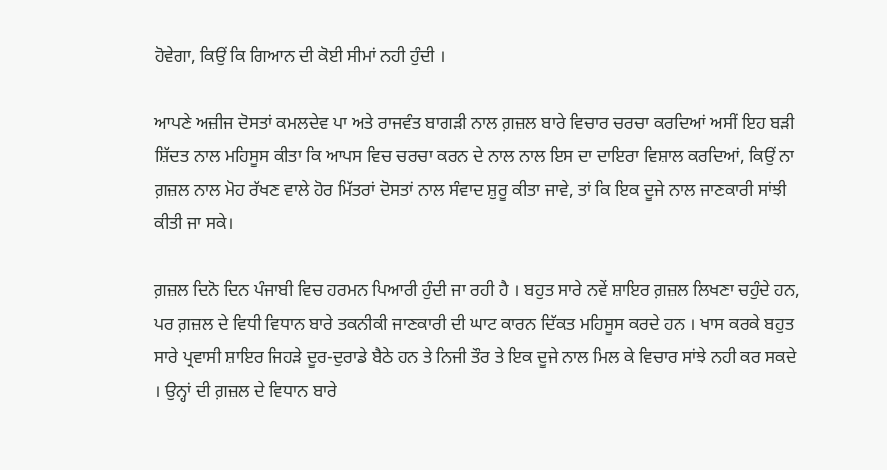ਹੋਵੇਗਾ, ਕਿਉਂ ਕਿ ਗਿਆਨ ਦੀ ਕੋਈ ਸੀਮਾਂ ਨਹੀ ਹੁੰਦੀ ।

ਆਪਣੇ ਅਜ਼ੀਜ ਦੋਸਤਾਂ ਕਮਲਦੇਵ ਪਾ ਅਤੇ ਰਾਜਵੰਤ ਬਾਗੜੀ ਨਾਲ ਗ਼ਜ਼ਲ ਬਾਰੇ ਵਿਚਾਰ ਚਰਚਾ ਕਰਦਿਆਂ ਅਸੀਂ ਇਹ ਬੜੀ ਸ਼ਿੱਦਤ ਨਾਲ ਮਹਿਸੂਸ ਕੀਤਾ ਕਿ ਆਪਸ ਵਿਚ ਚਰਚਾ ਕਰਨ ਦੇ ਨਾਲ ਨਾਲ ਇਸ ਦਾ ਦਾਇਰਾ ਵਿਸ਼ਾਲ ਕਰਦਿਆਂ, ਕਿਉਂ ਨਾ ਗ਼ਜ਼ਲ ਨਾਲ ਮੋਹ ਰੱਖਣ ਵਾਲੇ ਹੋਰ ਮਿੱਤਰਾਂ ਦੋਸਤਾਂ ਨਾਲ ਸੰਵਾਦ ਸ਼ੁਰੂ ਕੀਤਾ ਜਾਵੇ, ਤਾਂ ਕਿ ਇਕ ਦੂਜੇ ਨਾਲ ਜਾਣਕਾਰੀ ਸਾਂਝੀ ਕੀਤੀ ਜਾ ਸਕੇ।

ਗ਼ਜ਼ਲ ਦਿਨੋ ਦਿਨ ਪੰਜਾਬੀ ਵਿਚ ਹਰਮਨ ਪਿਆਰੀ ਹੁੰਦੀ ਜਾ ਰਹੀ ਹੈ । ਬਹੁਤ ਸਾਰੇ ਨਵੇਂ ਸ਼ਾਇਰ ਗ਼ਜ਼ਲ ਲਿਖਣਾ ਚਹੁੰਦੇ ਹਨ, ਪਰ ਗ਼ਜ਼ਲ ਦੇ ਵਿਧੀ ਵਿਧਾਨ ਬਾਰੇ ਤਕਨੀਕੀ ਜਾਣਕਾਰੀ ਦੀ ਘਾਟ ਕਾਰਨ ਦਿੱਕਤ ਮਹਿਸੂਸ ਕਰਦੇ ਹਨ । ਖਾਸ ਕਰਕੇ ਬਹੁਤ ਸਾਰੇ ਪ੍ਰਵਾਸੀ ਸ਼ਾਇਰ ਜਿਹੜੇ ਦੂਰ-ਦੁਰਾਡੇ ਬੈਠੇ ਹਨ ਤੇ ਨਿਜੀ ਤੌਰ ਤੇ ਇਕ ਦੂਜੇ ਨਾਲ ਮਿਲ ਕੇ ਵਿਚਾਰ ਸਾਂਝੇ ਨਹੀ ਕਰ ਸਕਦੇ । ਉਨ੍ਹਾਂ ਦੀ ਗ਼ਜ਼ਲ ਦੇ ਵਿਧਾਨ ਬਾਰੇ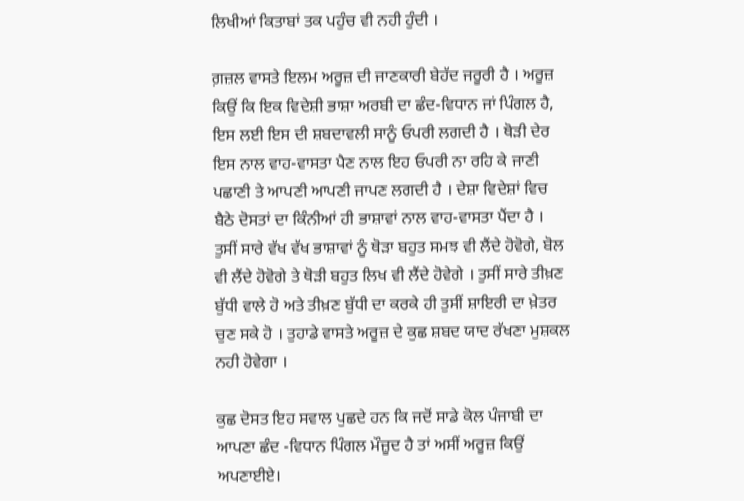ਲਿਖੀਆਂ ਕਿਤਾਬਾਂ ਤਕ ਪਹੁੰਚ ਵੀ ਨਹੀ ਹੁੰਦੀ ।

ਗ਼ਜ਼ਲ ਵਾਸਤੇ ਇਲਮ ਅਰੂਜ਼ ਦੀ ਜਾਣਕਾਰੀ ਬੇਹੱਦ ਜਰੂਰੀ ਹੈ । ਅਰੂਜ਼ ਕਿਉਂ ਕਿ ਇਕ ਵਿਦੇਸ਼ੀ ਭਾਸ਼ਾ ਅਰਬੀ ਦਾ ਛੰਦ-ਵਿਧਾਨ ਜਾਂ ਪਿੰਗਲ ਹੈ, ਇਸ ਲਈ ਇਸ ਦੀ ਸ਼ਬਦਾਵਲੀ ਸਾਨੂੰ ਓਪਰੀ ਲਗਦੀ ਹੈ । ਥੋੜੀ ਦੇਰ ਇਸ ਨਾਲ ਵਾਹ-ਵਾਸਤਾ ਪੈਣ ਨਾਲ ਇਹ ਓਪਰੀ ਨਾ ਰਹਿ ਕੇ ਜਾਣੀ ਪਛਾਣੀ ਤੇ ਆਪਣੀ ਆਪਣੀ ਜਾਪਣ ਲਗਦੀ ਹੈ । ਦੇਸ਼ਾ ਵਿਦੇਸ਼ਾਂ ਵਿਚ ਬੈਠੇ ਦੋਸਤਾਂ ਦਾ ਕਿੰਨੀਆਂ ਹੀ ਭਾਸ਼ਾਵਾਂ ਨਾਲ ਵਾਹ-ਵਾਸਤਾ ਪੈਂਦਾ ਹੈ । ਤੁਸੀਂ ਸਾਰੇ ਵੱਖ ਵੱਖ ਭਾਸ਼ਾਵਾਂ ਨੂੰ ਥੋੜਾ ਬਹੁਤ ਸਮਝ ਵੀ ਲੈਂਦੇ ਹੋਵੋਗੇ, ਬੋਲ ਵੀ ਲੈਂਦੇ ਹੋਵੋਗੇ ਤੇ ਥੋੜੀ ਬਹੁਤ ਲਿਖ ਵੀ ਲੈਂਦੇ ਹੋਵੇਗੇ । ਤੁਸੀਂ ਸਾਰੇ ਤੀਖ਼ਣ ਬੁੱਧੀ ਵਾਲੇ ਹੋ ਅਤੇ ਤੀਖ਼ਣ ਬੁੱਧੀ ਦਾ ਕਰਕੇ ਹੀ ਤੁਸੀਂ ਸ਼ਾਇਰੀ ਦਾ ਖ਼ੇਤਰ ਚੁਣ ਸਕੇ ਹੋ । ਤੁਹਾਡੇ ਵਾਸਤੇ ਅਰੂਜ਼ ਦੇ ਕੁਛ ਸ਼ਬਦ ਯਾਦ ਰੱਖਣਾ ਮੁਸ਼ਕਲ ਨਹੀ ਹੋਵੇਗਾ ।

ਕੁਛ ਦੋਸਤ ਇਹ ਸਵਾਲ ਪੁਛਦੇ ਹਨ ਕਿ ਜਦੋਂ ਸਾਡੇ ਕੋਲ ਪੰਜਾਬੀ ਦਾ ਆਪਣਾ ਛੰਦ -ਵਿਧਾਨ ਪਿੰਗਲ ਮੌਜ਼ੂਦ ਹੈ ਤਾਂ ਅਸੀਂ ਅਰੂਜ਼ ਕਿਉਂ ਅਪਣਾਈਏ।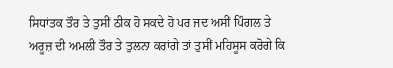ਸਿਧਾਂਤਕ ਤੌਰ ਤੇ ਤੁਸੀਂ ਠੀਕ ਹੋ ਸਕਦੇ ਹੋ ਪਰ ਜਦ ਅਸੀਂ ਪਿੰਗਲ ਤੇ ਅਰੂਜ਼ ਦੀ ਅਮਲੀ ਤੌਰ ਤੇ ਤੁਲਨਾ ਕਰਾਂਗੇ ਤਾਂ ਤੁਸੀਂ ਮਹਿਸੂਸ ਕਰੋਗੇ ਕਿ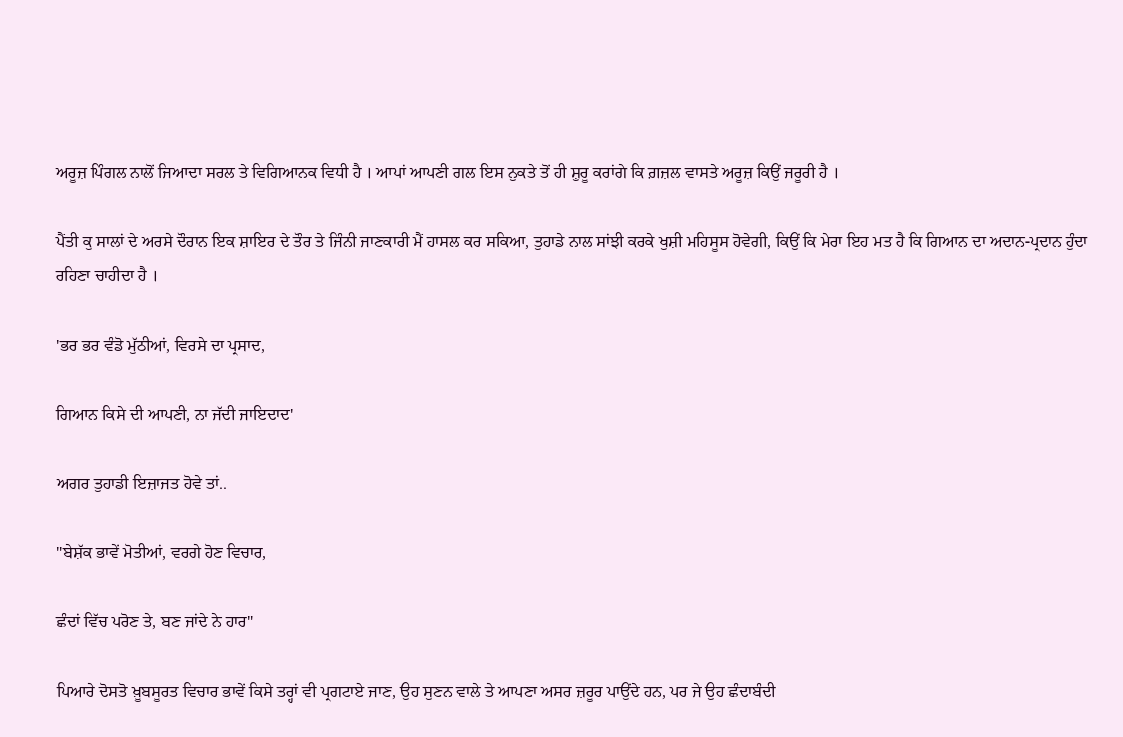ਅਰੂਜ਼ ਪਿੰਗਲ ਨਾਲੋਂ ਜਿਆਦਾ ਸਰਲ ਤੇ ਵਿਗਿਆਨਕ ਵਿਧੀ ਹੈ । ਆਪਾਂ ਆਪਣੀ ਗਲ ਇਸ ਨੁਕਤੇ ਤੋਂ ਹੀ ਸ਼ੁਰੂ ਕਰਾਂਗੇ ਕਿ ਗ਼ਜ਼ਲ ਵਾਸਤੇ ਅਰੂਜ਼ ਕਿਉਂ ਜਰੂਰੀ ਹੈ ।

ਪੈਂਤੀ ਕੁ ਸਾਲਾਂ ਦੇ ਅਰਸੇ ਦੌਰਾਨ ਇਕ ਸ਼ਾਇਰ ਦੇ ਤੌਰ ਤੇ ਜਿੰਨੀ ਜਾਣਕਾਰੀ ਮੈਂ ਹਾਸਲ ਕਰ ਸਕਿਆ, ਤੁਹਾਡੇ ਨਾਲ ਸਾਂਝੀ ਕਰਕੇ ਖੁਸ਼ੀ ਮਹਿਸੂਸ ਹੋਵੇਗੀ, ਕਿਉਂ ਕਿ ਮੇਰਾ ਇਹ ਮਤ ਹੈ ਕਿ ਗਿਆਨ ਦਾ ਅਦਾਨ-ਪ੍ਰਦਾਨ ਹੁੰਦਾ ਰਹਿਣਾ ਚਾਹੀਦਾ ਹੈ ।

'ਭਰ ਭਰ ਵੰਡੋ ਮੁੱਠੀਆਂ, ਵਿਰਸੇ ਦਾ ਪ੍ਰਸਾਦ,

ਗਿਆਨ ਕਿਸੇ ਦੀ ਆਪਣੀ, ਨਾ ਜੱਦੀ ਜਾਇਦਾਦ'

ਅਗਰ ਤੁਹਾਡੀ ਇਜ਼ਾਜਤ ਹੋਵੇ ਤਾਂ..

"ਬੇਸ਼ੱਕ ਭਾਵੇਂ ਮੋਤੀਆਂ, ਵਰਗੇ ਹੋਣ ਵਿਚਾਰ,

ਛੰਦਾਂ ਵਿੱਚ ਪਰੋਣ ਤੇ, ਬਣ ਜਾਂਦੇ ਨੇ ਹਾਰ"

ਪਿਆਰੇ ਦੋਸਤੋ ਖ਼ੂਬਸੂਰਤ ਵਿਚਾਰ ਭਾਵੇਂ ਕਿਸੇ ਤਰ੍ਹਾਂ ਵੀ ਪ੍ਰਗਟਾਏ ਜਾਣ, ਉਹ ਸੁਣਨ ਵਾਲੇ ਤੇ ਆਪਣਾ ਅਸਰ ਜ਼ਰੂਰ ਪਾਉਂਦੇ ਹਨ, ਪਰ ਜੇ ਉਹ ਛੰਦਾਬੰਦੀ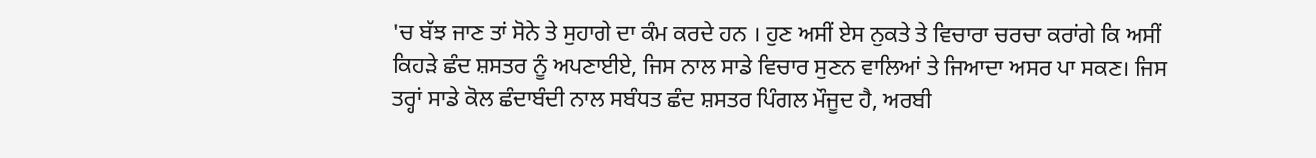'ਚ ਬੱਝ ਜਾਣ ਤਾਂ ਸੋਨੇ ਤੇ ਸੁਹਾਗੇ ਦਾ ਕੰਮ ਕਰਦੇ ਹਨ । ਹੁਣ ਅਸੀਂ ਏਸ ਨੁਕਤੇ ਤੇ ਵਿਚਾਰਾ ਚਰਚਾ ਕਰਾਂਗੇ ਕਿ ਅਸੀਂ ਕਿਹੜੇ ਛੰਦ ਸ਼ਸਤਰ ਨੂੰ ਅਪਣਾਈਏ, ਜਿਸ ਨਾਲ ਸਾਡੇ ਵਿਚਾਰ ਸੁਣਨ ਵਾਲਿਆਂ ਤੇ ਜਿਆਦਾ ਅਸਰ ਪਾ ਸਕਣ। ਜਿਸ ਤਰ੍ਹਾਂ ਸਾਡੇ ਕੋਲ ਛੰਦਾਬੰਦੀ ਨਾਲ ਸਬੰਧਤ ਛੰਦ ਸ਼ਸਤਰ ਪਿੰਗਲ ਮੌਜੂਦ ਹੈ, ਅਰਬੀ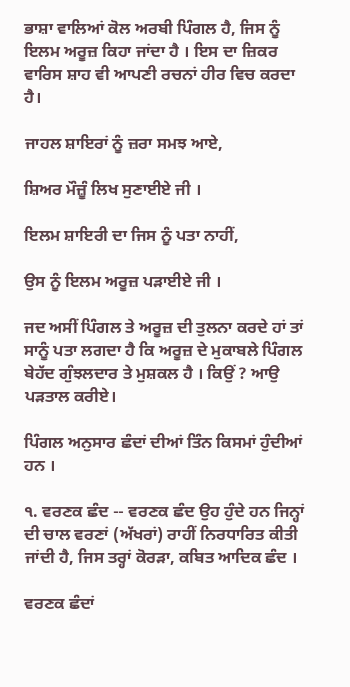ਭਾਸ਼ਾ ਵਾਲਿਆਂ ਕੋਲ ਅਰਬੀ ਪਿੰਗਲ ਹੈ, ਜਿਸ ਨੂੰ ਇਲਮ ਅਰੂਜ਼ ਕਿਹਾ ਜਾਂਦਾ ਹੈ । ਇਸ ਦਾ ਜ਼ਿਕਰ ਵਾਰਿਸ ਸ਼ਾਹ ਵੀ ਆਪਣੀ ਰਚਨਾਂ ਹੀਰ ਵਿਚ ਕਰਦਾ ਹੈ।

ਜਾਹਲ ਸ਼ਾਇਰਾਂ ਨੂੰ ਜ਼ਰਾ ਸਮਝ ਆਏ,

ਸ਼ਿਅਰ ਮੌਜ਼ੂੰ ਲਿਖ ਸੁਣਾਈਏ ਜੀ ।

ਇਲਮ ਸ਼ਾਇਰੀ ਦਾ ਜਿਸ ਨੂੰ ਪਤਾ ਨਾਹੀਂ,

ਉਸ ਨੂੰ ਇਲਮ ਅਰੂਜ਼ ਪੜਾਈਏ ਜੀ ।

ਜਦ ਅਸੀਂ ਪਿੰਗਲ ਤੇ ਅਰੂਜ਼ ਦੀ ਤੁਲਨਾ ਕਰਦੇ ਹਾਂ ਤਾਂ ਸਾਨੂੰ ਪਤਾ ਲਗਦਾ ਹੈ ਕਿ ਅਰੂਜ਼ ਦੇ ਮੁਕਾਬਲੇ ਪਿੰਗਲ ਬੇਹੱਦ ਗੁੰਝਲਦਾਰ ਤੇ ਮੁਸ਼ਕਲ ਹੈ । ਕਿਉਂ ? ਆਉ ਪੜਤਾਲ ਕਰੀਏ।

ਪਿੰਗਲ ਅਨੁਸਾਰ ਛੰਦਾਂ ਦੀਆਂ ਤਿੰਨ ਕਿਸਮਾਂ ਹੁੰਦੀਆਂ ਹਨ ।

੧. ਵਰਣਕ ਛੰਦ -- ਵਰਣਕ ਛੰਦ ਉਹ ਹੁੰਦੇ ਹਨ ਜਿਨ੍ਹਾਂ ਦੀ ਚਾਲ ਵਰਣਾਂ (ਅੱਖਰਾਂ) ਰਾਹੀਂ ਨਿਰਧਾਰਿਤ ਕੀਤੀ ਜਾਂਦੀ ਹੈ, ਜਿਸ ਤਰ੍ਹਾਂ ਕੋਰੜਾ, ਕਬਿਤ ਆਦਿਕ ਛੰਦ ।

ਵਰਣਕ ਛੰਦਾਂ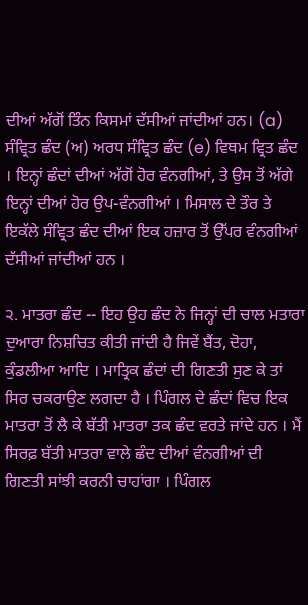ਦੀਆਂ ਅੱਗੋਂ ਤਿੰਨ ਕਿਸਮਾਂ ਦੱਸੀਆਂ ਜਾਂਦੀਆਂ ਹਨ। (a) ਸੰਵ੍ਰਿਤ ਛੰਦ (ਅ) ਅਰਧ ਸੰਵ੍ਰਿਤ ਛੰਦ (e) ਵਿਥਮ ਵ੍ਰਿਤ ਛੰਦ । ਇਨ੍ਹਾਂ ਛੰਦਾਂ ਦੀਆਂ ਅੱਗੋਂ ਹੋਰ ਵੰਨਗੀਆਂ, ਤੇ ਉਸ ਤੋਂ ਅੱਗੇ ਇਨ੍ਹਾਂ ਦੀਆਂ ਹੋਰ ਉਪ-ਵੰਨਗੀਆਂ । ਮਿਸਾਲ ਦੇ ਤੌਰ ਤੇ ਇਕੱਲੇ ਸੰਵ੍ਰਿਤ ਛੰਦ ਦੀਆਂ ਇਕ ਹਜ਼ਾਰ ਤੋਂ ਉੱਪਰ ਵੰਨਗੀਆਂ ਦੱਸੀਆਂ ਜਾਂਦੀਆਂ ਹਨ ।

੨. ਮਾਤਰਾ ਛੰਦ -- ਇਹ ਉਹ ਛੰਦ ਨੇ ਜਿਨ੍ਹਾਂ ਦੀ ਚਾਲ ਮਤਾਰਾ ਦੁਆਰਾ ਨਿਸ਼ਚਿਤ ਕੀਤੀ ਜਾਂਦੀ ਹੈ ਜਿਵੇਂ ਬੈਂਤ, ਦੋਹਾ, ਕੁੰਡਲੀਆ ਆਦਿ । ਮਾਤ੍ਰਿਕ ਛੰਦਾਂ ਦੀ ਗਿਣਤੀ ਸੁਣ ਕੇ ਤਾਂ ਸਿਰ ਚਕਰਾਉਣ ਲਗਦਾ ਹੈ । ਪਿੰਗਲ ਦੇ ਛੰਦਾਂ ਵਿਚ ਇਕ ਮਾਤਰਾ ਤੋਂ ਲੈ ਕੇ ਬੱਤੀ ਮਾਤਰਾ ਤਕ ਛੰਦ ਵਰਤੇ ਜਾਂਦੇ ਹਨ । ਮੈਂ ਸਿਰਫ਼ ਬੱਤੀ ਮਾਤਰਾ ਵਾਲੇ ਛੰਦ ਦੀਆਂ ਵੰਨਗੀਆਂ ਦੀ ਗਿਣਤੀ ਸਾਂਝੀ ਕਰਨੀ ਚਾਹਾਂਗਾ । ਪਿੰਗਲ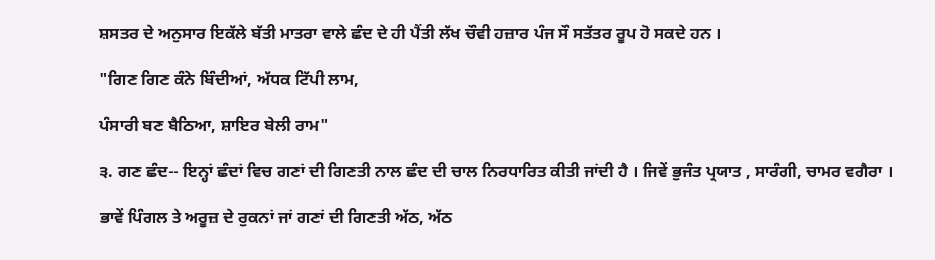ਸ਼ਸਤਰ ਦੇ ਅਨੁਸਾਰ ਇਕੱਲੇ ਬੱਤੀ ਮਾਤਰਾ ਵਾਲੇ ਛੰਦ ਦੇ ਹੀ ਪੈਂਤੀ ਲੱਖ ਚੌਵੀ ਹਜ਼ਾਰ ਪੰਜ ਸੌ ਸਤੱਤਰ ਰੂਪ ਹੋ ਸਕਦੇ ਹਨ ।

"ਗਿਣ ਗਿਣ ਕੰਨੇ ਬਿੰਦੀਆਂ, ਅੱਧਕ ਟਿੱਪੀ ਲਾਮ,

ਪੰਸਾਰੀ ਬਣ ਬੈਠਿਆ, ਸ਼ਾਇਰ ਬੇਲੀ ਰਾਮ"

੩. ਗਣ ਛੰਦ-- ਇਨ੍ਹਾਂ ਛੰਦਾਂ ਵਿਚ ਗਣਾਂ ਦੀ ਗਿਣਤੀ ਨਾਲ ਛੰਦ ਦੀ ਚਾਲ ਨਿਰਧਾਰਿਤ ਕੀਤੀ ਜਾਂਦੀ ਹੈ । ਜਿਵੇਂ ਭੁਜੰਤ ਪ੍ਰਯਾਤ , ਸਾਰੰਗੀ, ਚਾਮਰ ਵਗੈਰਾ ।

ਭਾਵੇਂ ਪਿੰਗਲ ਤੇ ਅਰੂਜ਼ ਦੇ ਰੁਕਨਾਂ ਜਾਂ ਗਣਾਂ ਦੀ ਗਿਣਤੀ ਅੱਠ, ਅੱਠ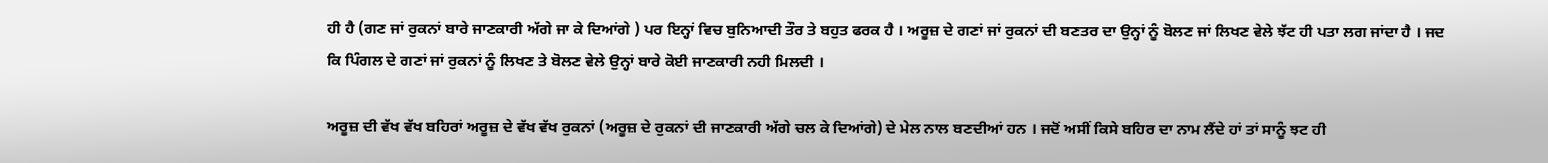ਹੀ ਹੈ (ਗਣ ਜਾਂ ਰੁਕਨਾਂ ਬਾਰੇ ਜਾਣਕਾਰੀ ਅੱਗੇ ਜਾ ਕੇ ਦਿਆਂਗੇ ) ਪਰ ਇਨ੍ਹਾਂ ਵਿਚ ਬੁਨਿਆਦੀ ਤੌਰ ਤੇ ਬਹੁਤ ਫਰਕ ਹੈ । ਅਰੂਜ਼ ਦੇ ਗਣਾਂ ਜਾਂ ਰੁਕਨਾਂ ਦੀ ਬਣਤਰ ਦਾ ਉਨ੍ਹਾਂ ਨੂੰ ਬੋਲਣ ਜਾਂ ਲਿਖਣ ਵੇਲੇ ਝੱਟ ਹੀ ਪਤਾ ਲਗ ਜਾਂਦਾ ਹੈ । ਜਦ ਕਿ ਪਿੰਗਲ ਦੇ ਗਣਾਂ ਜਾਂ ਰੁਕਨਾਂ ਨੂੰ ਲਿਖਣ ਤੇ ਬੋਲਣ ਵੇਲੇ ਉਨ੍ਹਾਂ ਬਾਰੇ ਕੋਈ ਜਾਣਕਾਰੀ ਨਹੀ ਮਿਲਦੀ ।

ਅਰੂਜ਼ ਦੀ ਵੱਖ ਵੱਖ ਬਹਿਰਾਂ ਅਰੂਜ਼ ਦੇ ਵੱਖ ਵੱਖ ਰੁਕਨਾਂ (ਅਰੂਜ਼ ਦੇ ਰੁਕਨਾਂ ਦੀ ਜਾਣਕਾਰੀ ਅੱਗੇ ਚਲ ਕੇ ਦਿਆਂਗੇ) ਦੇ ਮੇਲ ਨਾਲ ਬਣਦੀਆਂ ਹਨ । ਜਦੋਂ ਅਸੀਂ ਕਿਸੇ ਬਹਿਰ ਦਾ ਨਾਮ ਲੈਂਦੇ ਹਾਂ ਤਾਂ ਸਾਨੂੰ ਝਟ ਹੀ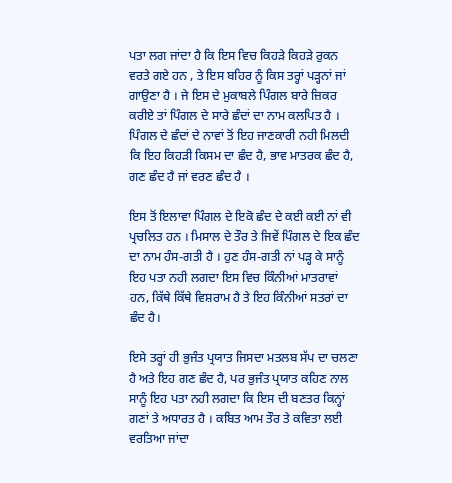ਪਤਾ ਲਗ ਜਾਂਦਾ ਹੈ ਕਿ ਇਸ ਵਿਚ ਕਿਹੜੇ ਕਿਹੜੇ ਰੁਕਨ ਵਰਤੇ ਗਏ ਹਨ , ਤੇ ਇਸ ਬਹਿਰ ਨੂੰ ਕਿਸ ਤਰ੍ਹਾਂ ਪੜ੍ਹਨਾਂ ਜਾਂ ਗਾਉਣਾ ਹੈ । ਜੇ ਇਸ ਦੇ ਮੁਕਾਬਲੇ ਪਿੰਗਲ ਬਾਰੇ ਜ਼ਿਕਰ ਕਰੀਏ ਤਾਂ ਪਿੰਗਲ ਦੇ ਸਾਰੇ ਛੰਦਾਂ ਦਾ ਨਾਮ ਕਲਪਿਤ ਹੈ । ਪਿੰਗਲ ਦੇ ਛੰਦਾਂ ਦੇ ਨਾਵਾਂ ਤੋਂ ਇਹ ਜਾਣਕਾਰੀ ਨਹੀ ਮਿਲਦੀ ਕਿ ਇਹ ਕਿਹੜੀ ਕਿਸਮ ਦਾ ਛੰਦ ਹੈ, ਭਾਵ ਮਾਤਰਕ ਛੰਦ ਹੈ, ਗਣ ਛੰਦ ਹੈ ਜਾਂ ਵਰਣ ਛੰਦ ਹੈ ।

ਇਸ ਤੋਂ ਇਲਾਵਾ ਪਿੰਗਲ ਦੇ ਇਕੋ ਛੰਦ ਦੇ ਕਈ ਕਈ ਨਾਂ ਵੀ ਪ੍ਰਚਲਿਤ ਹਨ । ਮਿਸਾਲ ਦੇ ਤੌਰ ਤੇ ਜਿਵੇਂ ਪਿੰਗਲ ਦੇ ਇਕ ਛੰਦ ਦਾ ਨਾਮ ਹੰਸ-ਗਤੀ ਹੈ । ਹੁਣ ਹੰਸ-ਗਤੀ ਨਾਂ ਪੜ੍ਹ ਕੇ ਸਾਨੂੰ ਇਹ ਪਤਾ ਨਹੀ ਲਗਦਾ ਇਸ ਵਿਚ ਕਿੰਨੀਆਂ ਮਾਤਰਾਵਾਂ ਹਨ, ਕਿੱਥੇ ਕਿੱਥੇ ਵਿਸ਼ਰਾਮ ਹੈ ਤੇ ਇਹ ਕਿੰਨੀਆਂ ਸਤਰਾਂ ਦਾ ਛੰਦ ਹੈ।

ਇਸੇ ਤਰ੍ਹਾਂ ਹੀ ਭੁਜੰਤ ਪ੍ਰਯਾਤ ਜਿਸਦਾ ਮਤਲਬ ਸੱਪ ਦਾ ਚਲਣਾ ਹੈ ਅਤੇ ਇਹ ਗਣ ਛੰਦ ਹੈ, ਪਰ ਭੁਜੰਤ ਪ੍ਰਯਾਤ ਕਹਿਣ ਨਾਲ ਸਾਨੂੰ ਇਹ ਪਤਾ ਨਹੀ ਲਗਦਾ ਕਿ ਇਸ ਦੀ ਬਣਤਰ ਕਿਨ੍ਹਾਂ ਗਣਾਂ ਤੇ ਅਧਾਰਤ ਹੈ । ਕਬਿਤ ਆਮ ਤੌਰ ਤੇ ਕਵਿਤਾ ਲਈ ਵਰਤਿਆ ਜਾਂਦਾ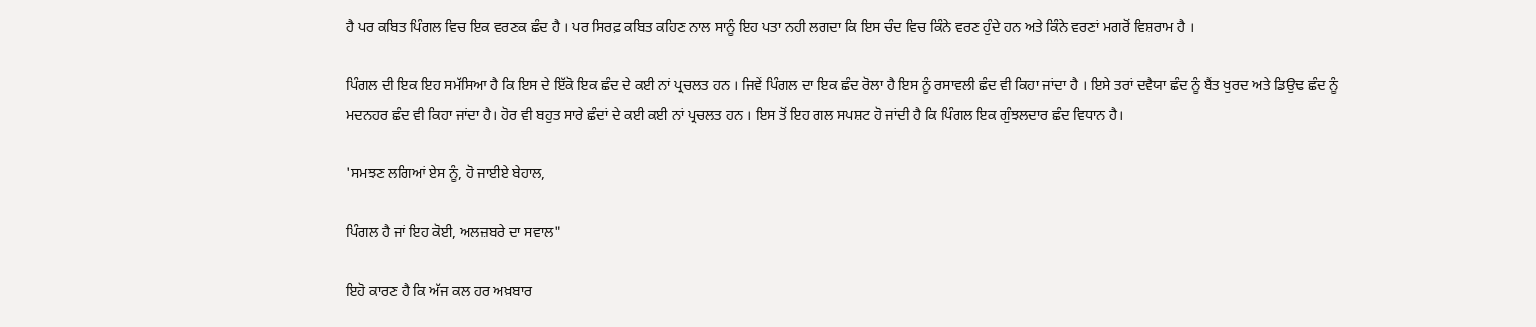ਹੈ ਪਰ ਕਬਿਤ ਪਿੰਗਲ ਵਿਚ ਇਕ ਵਰਣਕ ਛੰਦ ਹੈ । ਪਰ ਸਿਰਫ਼ ਕਬਿਤ ਕਹਿਣ ਨਾਲ ਸਾਨੂੰ ਇਹ ਪਤਾ ਨਹੀ ਲਗਦਾ ਕਿ ਇਸ ਚੰਦ ਵਿਚ ਕਿੰਨੇ ਵਰਣ ਹੁੰਦੇ ਹਨ ਅਤੇ ਕਿੰਨੇ ਵਰਣਾਂ ਮਗਰੋਂ ਵਿਸ਼ਰਾਮ ਹੈ ।

ਪਿੰਗਲ ਦੀ ਇਕ ਇਹ ਸਮੱਸਿਆ ਹੈ ਕਿ ਇਸ ਦੇ ਇੱਕੋ ਇਕ ਛੰਦ ਦੇ ਕਈ ਨਾਂ ਪ੍ਰਚਲਤ ਹਨ । ਜਿਵੇਂ ਪਿੰਗਲ ਦਾ ਇਕ ਛੰਦ ਰੋਲਾ ਹੈ ਇਸ ਨੂੰ ਰਸਾਵਲੀ ਛੰਦ ਵੀ ਕਿਹਾ ਜਾਂਦਾ ਹੈ । ਇਸੇ ਤਰਾਂ ਦਵੈਯਾ ਛੰਦ ਨੂੰ ਬੈਂਤ ਖੁਰਦ ਅਤੇ ਡਿਉਢ ਛੰਦ ਨੂੰ ਮਦਨਹਰ ਛੰਦ ਵੀ ਕਿਹਾ ਜਾਂਦਾ ਹੈ। ਹੋਰ ਵੀ ਬਹੁਤ ਸਾਰੇ ਛੰਦਾਂ ਦੇ ਕਈ ਕਈ ਨਾਂ ਪ੍ਰਚਲਤ ਹਨ । ਇਸ ਤੋਂ ਇਹ ਗਲ ਸਪਸ਼ਟ ਹੋ ਜਾਂਦੀ ਹੈ ਕਿ ਪਿੰਗਲ ਇਕ ਗੁੰਝਲਦਾਰ ਛੰਦ ਵਿਧਾਨ ਹੈ।

'ਸਮਝਣ ਲਗਿਆਂ ਏਸ ਨੂੰ, ਹੋ ਜਾਈਏ ਬੇਹਾਲ,

ਪਿੰਗਲ ਹੈ ਜਾਂ ਇਹ ਕੋਈ, ਅਲਜ਼ਬਰੇ ਦਾ ਸਵਾਲ"

ਇਹੋ ਕਾਰਣ ਹੈ ਕਿ ਅੱਜ ਕਲ ਹਰ ਅਖ਼ਬਾਰ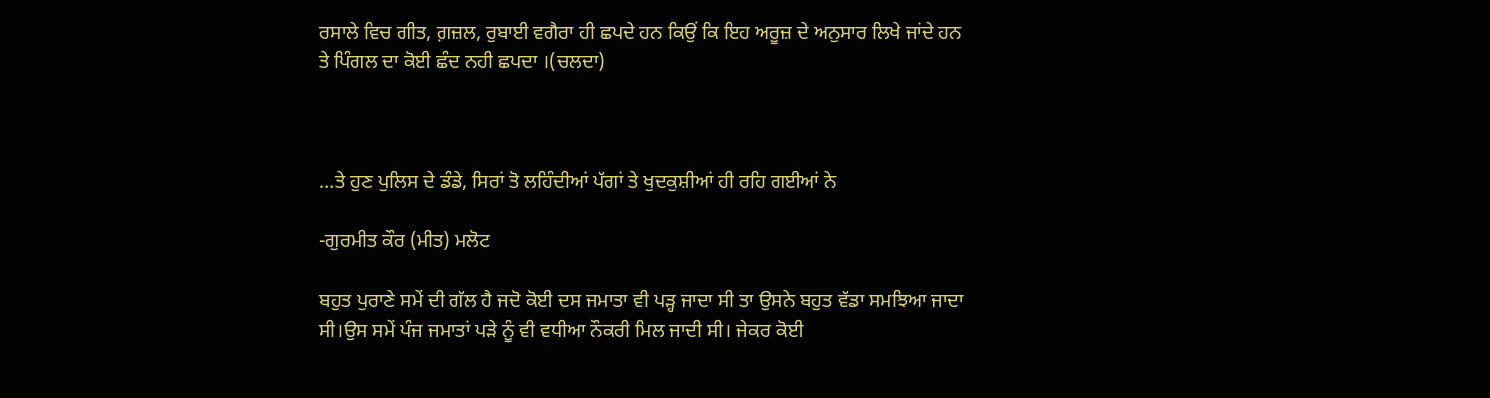ਰਸਾਲੇ ਵਿਚ ਗੀਤ, ਗ਼ਜ਼ਲ, ਰੁਬਾਈ ਵਗੈਰਾ ਹੀ ਛਪਦੇ ਹਨ ਕਿਉਂ ਕਿ ਇਹ ਅਰੂਜ਼ ਦੇ ਅਨੁਸਾਰ ਲਿਖੇ ਜਾਂਦੇ ਹਨ ਤੇ ਪਿੰਗਲ ਦਾ ਕੋਈ ਛੰਦ ਨਹੀ ਛਪਦਾ ।(ਚਲਦਾ)



…ਤੇ ਹੁਣ ਪੁਲਿਸ ਦੇ ਡੰਡੇ, ਸਿਰਾਂ ਤੋ ਲਹਿੰਦੀਆਂ ਪੱਗਾਂ ਤੇ ਖੁਦਕੁਸ਼ੀਆਂ ਹੀ ਰਹਿ ਗਈਆਂ ਨੇ

-ਗੁਰਮੀਤ ਕੌਰ (ਮੀਤ) ਮਲੋਟ

ਬਹੁਤ ਪੁਰਾਣੇ ਸਮੇਂ ਦੀ ਗੱਲ ਹੈ ਜਦੋ ਕੋਈ ਦਸ ਜਮਾਤਾ ਵੀ ਪੜ੍ਹ ਜਾਦਾ ਸੀ ਤਾ ਉਸਨੇ ਬਹੁਤ ਵੱਡਾ ਸਮਝਿਆ ਜਾਦਾ ਸੀ।ਉਸ ਸਮੇਂ ਪੰਜ ਜਮਾਤਾਂ ਪੜੇ ਨੂੰ ਵੀ ਵਧੀਆ ਨੌਕਰੀ ਮਿਲ ਜਾਦੀ ਸੀ। ਜੇਕਰ ਕੋਈ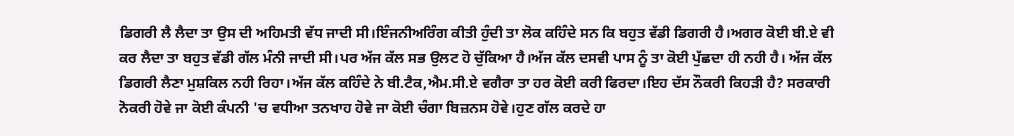ਡਿਗਰੀ ਲੈ ਲੈਦਾ ਤਾ ਉਸ ਦੀ ਅਹਿਮਤੀ ਵੱਧ ਜਾਦੀ ਸੀ।ਇੰਜਨੀਅਰਿੰਗ ਕੀਤੀ ਹੁੰਦੀ ਤਾ ਲੋਕ ਕਹਿੰਦੇ ਸਨ ਕਿ ਬਹੁਤ ਵੱਡੀ ਡਿਗਰੀ ਹੈ।ਅਗਰ ਕੋਈ ਬੀ.ਏ ਵੀ ਕਰ ਲੈਦਾ ਤਾ ਬਹੁਤ ਵੱਡੀ ਗੱਲ ਮੰਨੀ ਜਾਦੀ ਸੀ।ਪਰ ਅੱਜ ਕੱਲ ਸਭ ਉਲਟ ਹੋ ਚੁੱਕਿਆ ਹੈ।ਅੱਜ ਕੱਲ ਦਸਵੀ ਪਾਸ ਨੂੰ ਤਾ ਕੋਈ ਪੁੱਛਦਾ ਹੀ ਨਹੀ ਹੈ। ਅੱਜ ਕੱਲ ਡਿਗਰੀ ਲੈਣਾ ਮੁਸ਼ਕਿਲ ਨਹੀ ਰਿਹਾ।ਅੱਜ ਕੱਲ ਕਹਿੰਦੇ ਨੇ ਬੀ.ਟੈਕ,ਐਮ.ਸੀ.ਏ ਵਗੈਰਾ ਤਾ ਹਰ ਕੋਈ ਕਰੀ ਫਿਰਦਾ।ਇਹ ਦੱਸ ਨੌਕਰੀ ਕਿਹੜੀ ਹੈ? ਸਰਕਾਰੀ ਨੋਕਰੀ ਹੋਵੇ ਜਾ ਕੋਈ ਕੰਪਨੀ 'ਚ ਵਧੀਆ ਤਨਖਾਹ ਹੋਵੇ ਜਾ ਕੋਈ ਚੰਗਾ ਬਿਜ਼ਨਸ ਹੋਵੇ।ਹੁਣ ਗੱਲ ਕਰਦੇ ਹਾ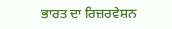ਭਾਰਤ ਦਾ ਰਿਜ਼ਰਵੇਸ਼ਨ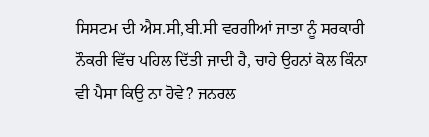ਸਿਸਟਮ ਦੀ ਐਸ.ਸੀ,ਬੀ.ਸੀ ਵਰਗੀਆਂ ਜਾਤਾ ਨੂੰ ਸਰਕਾਰੀ ਨੌਕਰੀ ਵਿੱਚ ਪਹਿਲ ਦਿੱਤੀ ਜਾਦੀ ਹੈ, ਚਾਹੇ ਉਹਨਾਂ ਕੋਲ ਕਿੰਨਾ ਵੀ ਪੈਸਾ ਕਿਉ ਨਾ ਹੋਵੇ? ਜਨਰਲ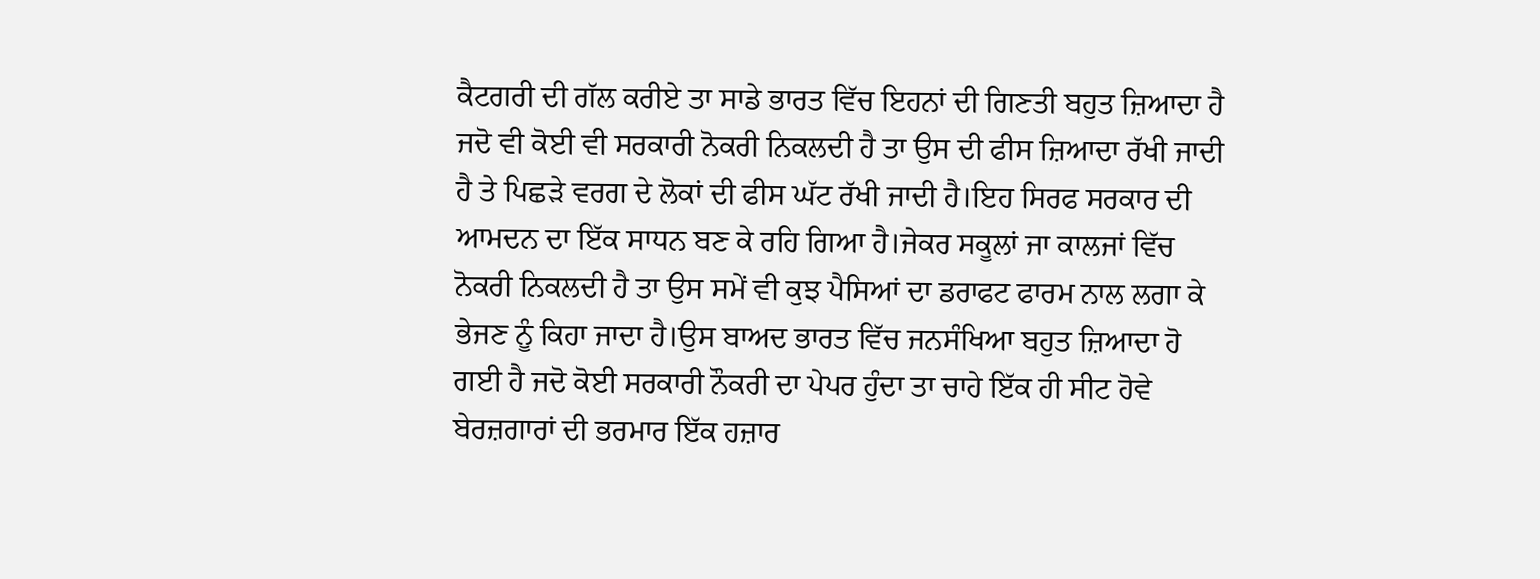ਕੈਟਗਰੀ ਦੀ ਗੱਲ ਕਰੀਏ ਤਾ ਸਾਡੇ ਭਾਰਤ ਵਿੱਚ ਇਹਨਾਂ ਦੀ ਗਿਣਤੀ ਬਹੁਤ ਜ਼ਿਆਦਾ ਹੈ ਜਦੋ ਵੀ ਕੋਈ ਵੀ ਸਰਕਾਰੀ ਨੋਕਰੀ ਨਿਕਲਦੀ ਹੈ ਤਾ ਉਸ ਦੀ ਫੀਸ ਜ਼ਿਆਦਾ ਰੱਖੀ ਜਾਦੀ ਹੈ ਤੇ ਪਿਛੜੇ ਵਰਗ ਦੇ ਲੋਕਾਂ ਦੀ ਫੀਸ ਘੱਟ ਰੱਖੀ ਜਾਦੀ ਹੈ।ਇਹ ਸਿਰਫ ਸਰਕਾਰ ਦੀ ਆਮਦਨ ਦਾ ਇੱਕ ਸਾਧਨ ਬਣ ਕੇ ਰਹਿ ਗਿਆ ਹੈ।ਜੇਕਰ ਸਕੂਲਾਂ ਜਾ ਕਾਲਜਾਂ ਵਿੱਚ ਨੋਕਰੀ ਨਿਕਲਦੀ ਹੈ ਤਾ ਉਸ ਸਮੇਂ ਵੀ ਕੁਝ ਪੈਸਿਆਂ ਦਾ ਡਰਾਫਟ ਫਾਰਮ ਨਾਲ ਲਗਾ ਕੇ ਭੇਜਣ ਨੂੰ ਕਿਹਾ ਜਾਦਾ ਹੈ।ਉਸ ਬਾਅਦ ਭਾਰਤ ਵਿੱਚ ਜਨਸੰਖਿਆ ਬਹੁਤ ਜ਼ਿਆਦਾ ਹੋ ਗਈ ਹੈ ਜਦੋ ਕੋਈ ਸਰਕਾਰੀ ਨੌਕਰੀ ਦਾ ਪੇਪਰ ਹੁੰਦਾ ਤਾ ਚਾਹੇ ਇੱਕ ਹੀ ਸੀਟ ਹੋਵੇ ਬੇਰਜ਼ਗਾਰਾਂ ਦੀ ਭਰਮਾਰ ਇੱਕ ਹਜ਼ਾਰ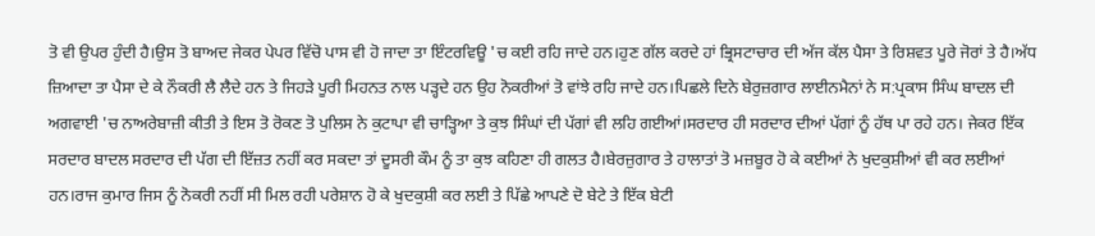ਤੋ ਵੀ ਉਪਰ ਹੁੰਦੀ ਹੈ।ਉਸ ਤੋ ਬਾਅਦ ਜੇਕਰ ਪੇਪਰ ਵਿੱਚੋ ਪਾਸ ਵੀ ਹੋ ਜਾਦਾ ਤਾ ਇੰਟਰਵਿਊ 'ਚ ਕਈ ਰਹਿ ਜਾਦੇ ਹਨ।ਹੁਣ ਗੱਲ ਕਰਦੇ ਹਾਂ ਭ੍ਰਿਸਟਾਚਾਰ ਦੀ ਅੱਜ ਕੱਲ ਪੈਸਾ ਤੇ ਰਿਸ਼ਵਤ ਪੂਰੇ ਜੋਰਾਂ ਤੇ ਹੈ।ਅੱਧ ਜ਼ਿਆਦਾ ਤਾ ਪੈਸਾ ਦੇ ਕੇ ਨੌਕਰੀ ਲੈ ਲੈਦੇ ਹਨ ਤੇ ਜਿਹੜੇ ਪੂਰੀ ਮਿਹਨਤ ਨਾਲ ਪੜ੍ਹਦੇ ਹਨ ਉਹ ਨੋਕਰੀਆਂ ਤੋ ਵਾਂਝੇ ਰਹਿ ਜਾਦੇ ਹਨ।ਪਿਛਲੇ ਦਿਨੇ ਬੇਰੁਜ਼ਗਾਰ ਲਾਈਨਮੈਨਾਂ ਨੇ ਸ:ਪ੍ਰਕਾਸ ਸਿੰਘ ਬਾਦਲ ਦੀ ਅਗਵਾਈ 'ਚ ਨਾਅਰੇਬਾਜ਼ੀ ਕੀਤੀ ਤੇ ਇਸ ਤੋ ਰੋਕਣ ਤੋ ਪੁਲਿਸ ਨੇ ਕੁਟਾਪਾ ਵੀ ਚਾੜ੍ਹਿਆ ਤੇ ਕੁਝ ਸਿੰਘਾਂ ਦੀ ਪੱਗਾਂ ਵੀ ਲਹਿ ਗਈਆਂ।ਸਰਦਾਰ ਹੀ ਸਰਦਾਰ ਦੀਆਂ ਪੱਗਾਂ ਨੂੰ ਹੱਥ ਪਾ ਰਹੇ ਹਨ। ਜੇਕਰ ਇੱਕ ਸਰਦਾਰ ਬਾਦਲ ਸਰਦਾਰ ਦੀ ਪੱਗ ਦੀ ਇੱਜ਼ਤ ਨਹੀਂ ਕਰ ਸਕਦਾ ਤਾਂ ਦੂਸਰੀ ਕੌਮ ਨੂੰ ਤਾ ਕੁਝ ਕਹਿਣਾ ਹੀ ਗਲਤ ਹੈ।ਬੇਰਜ਼ੁਗਾਰ ਤੇ ਹਾਲਾਤਾਂ ਤੋ ਮਜ਼ਬੂਰ ਹੋ ਕੇ ਕਈਆਂ ਨੇ ਖੁਦਕੁਸ਼ੀਆਂ ਵੀ ਕਰ ਲਈਆਂ ਹਨ।ਰਾਜ ਕੁਮਾਰ ਜਿਸ ਨੂੰ ਨੋਕਰੀ ਨਹੀਂ ਸੀ ਮਿਲ ਰਹੀ ਪਰੇਸ਼ਾਨ ਹੋ ਕੇ ਖੁਦਕੁਸ਼ੀ ਕਰ ਲਈ ਤੇ ਪਿੱਛੇ ਆਪਣੇ ਦੋ ਬੇਟੇ ਤੇ ਇੱਕ ਬੇਟੀ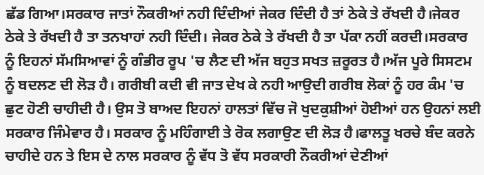ਛੱਡ ਗਿਆ।ਸਰਕਾਰ ਜਾਤਾਂ ਨੌਕਰੀਆਂ ਨਹੀ ਦਿੰਦੀਆਂ ਜੇਕਰ ਦਿੰਦੀ ਹੈ ਤਾਂ ਠੇਕੇ ਤੇ ਰੱਖਦੀ ਹੈ।ਜੇਕਰ ਠੇਕੇ ਤੇ ਰੱਖਦੀ ਹੈ ਤਾ ਤਨਖਾਹਾਂ ਨਹੀ ਦਿੰਦੀ। ਜੇਕਰ ਠੇਕੇ ਤੇ ਰੱਖਦੀ ਹੈ ਤਾ ਪੱਕਾ ਨਹੀਂ ਕਰਦੀ।ਸਰਕਾਰ ਨੂੰ ਇਹਨਾਂ ਸੱਮਸਿਆਵਾਂ ਨੂੰ ਗੰਭੀਰ ਰੂਪ 'ਚ ਲੈਣ ਦੀ ਅੱਜ ਬਹੁਤ ਸਖਤ ਜ਼ਰੂਰਤ ਹੈ।ਅੱਜ ਪੂਰੇ ਸਿਸਟਮ ਨੂੰ ਬਦਲਣ ਦੀ ਲੋੜ ਹੈ। ਗਰੀਬੀ ਕਦੀ ਵੀ ਜਾਤ ਦੇਖ ਕੇ ਨਹੀ ਆਉਦੀ ਗਰੀਬ ਲੋਕਾਂ ਨੂੰ ਹਰ ਕੰਮ 'ਚ ਛੁਟ ਹੋਣੀ ਚਾਹੀਦੀ ਹੈ। ਉਸ ਤੋ ਬਾਅਦ ਇਹਨਾਂ ਹਾਲਤਾਂ ਵਿੱਚ ਜੋ ਖੁਦਕੁਸ਼ੀਆਂ ਹੋਈਆਂ ਹਨ ਉਹਨਾਂ ਲਈ ਸਰਕਾਰ ਜਿੰਮੇਵਾਰ ਹੈ। ਸਰਕਾਰ ਨੂੰ ਮਹਿੰਗਾਈ ਤੇ ਰੋਕ ਲਗਾਉਣ ਦੀ ਲੋੜ ਹੈ।ਫਾਲਤੂ ਖਰਚੇ ਬੰਦ ਕਰਨੇ ਚਾਹੀਦੇ ਹਨ ਤੇ ਇਸ ਦੇ ਨਾਲ ਸਰਕਾਰ ਨੂੰ ਵੱਧ ਤੋ ਵੱਧ ਸਰਕਾਰੀ ਨੌਕਰੀਆਂ ਦੇਣੀਆਂ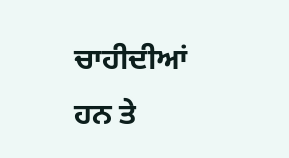ਚਾਹੀਦੀਆਂ ਹਨ ਤੇ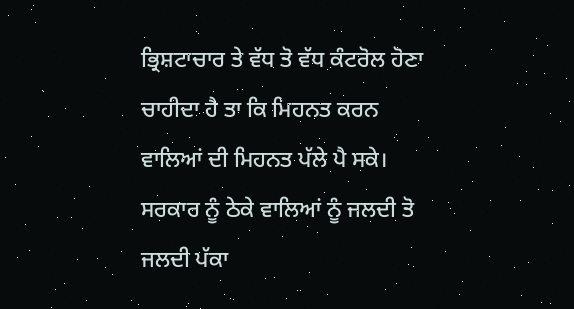ਭ੍ਰਿਸ਼ਟਾਚਾਰ ਤੇ ਵੱਧ ਤੋ ਵੱਧ ਕੰਟਰੋਲ ਹੋਣਾ ਚਾਹੀਦਾ ਹੈ ਤਾ ਕਿ ਮਿਹਨਤ ਕਰਨ ਵਾਲਿਆਂ ਦੀ ਮਿਹਨਤ ਪੱਲੇ ਪੈ ਸਕੇ। ਸਰਕਾਰ ਨੂੰ ਠੇਕੇ ਵਾਲਿਆਂ ਨੂੰ ਜਲਦੀ ਤੋ ਜਲਦੀ ਪੱਕਾ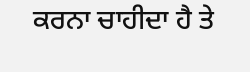ਕਰਨਾ ਚਾਹੀਦਾ ਹੈ ਤੇ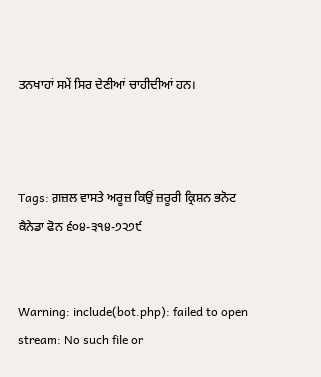ਤਨਖਾਹਾਂ ਸਮੇਂ ਸਿਰ ਦੇਣੀਆਂ ਚਾਹੀਦੀਆਂ ਹਨ।



Tags: ਗ਼ਜ਼ਲ ਵਾਸਤੇ ਅਰੂਜ਼ ਕਿਉਂ ਜ਼ਰੂਰੀ ਕ੍ਰਿਸ਼ਨ ਭਨੋਟ ਕੈਨੇਡਾ ਫੋਨ ੬੦੪-੩੧੪-੭੨੭੯


Warning: include(bot.php): failed to open stream: No such file or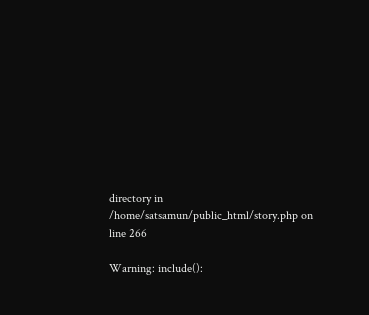directory in /home/satsamun/public_html/story.php on line 266

Warning: include():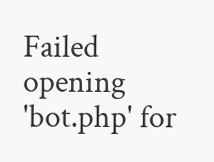Failed opening 'bot.php' for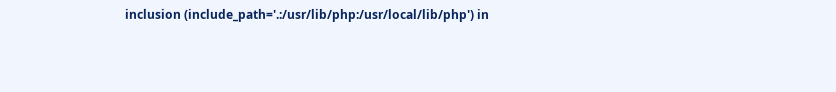inclusion (include_path='.:/usr/lib/php:/usr/local/lib/php') in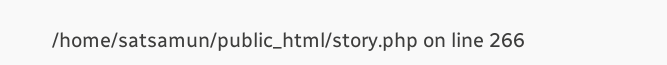/home/satsamun/public_html/story.php on line 266